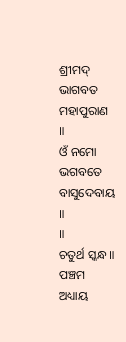ଶ୍ରୀମଦ୍ ଭାଗବତ ମହାପୁରାଣ
॥
ଓଁ ନମୋ ଭଗବତେ
ବାସୁଦେବାୟ ॥
॥
ଚତୁର୍ଥ ସ୍କନ୍ଧ ॥
ପଞ୍ଚମ ଅଧ୍ୟାୟ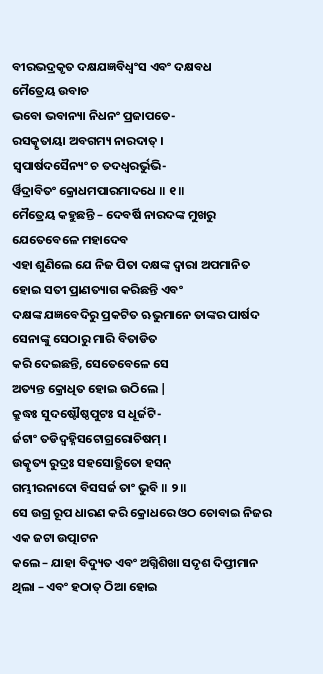ବୀରଭଦ୍ରକୃତ ଦକ୍ଷଯଜ୍ଞବିଧ୍ବଂସ ଏବଂ ଦକ୍ଷବଧ
ମୈତ୍ରେୟ ଉବାଚ
ଭବୋ ଭବାନ୍ୟା ନିଧନଂ ପ୍ରଜାପତେ-
ରସତ୍କୃତାୟା ଅବଗମ୍ୟ ନାରଦାତ୍ ।
ସ୍ୱପାର୍ଷଦସୈନ୍ୟଂ ଚ ତଦଧ୍ୱରର୍ଭୁଭି-
ର୍ୱିଦ୍ରାବିତଂ କ୍ରୋଧମପାରମାଦଧେ ॥ ୧॥
ମୈତ୍ରେୟ କହୁଛନ୍ତି – ଦେବର୍ଷି ନାରଦଙ୍କ ମୁଖରୁ ଯେତେବେଳେ ମହାଦେବ
ଏହା ଶୁଣିଲେ ଯେ ନିଜ ପିତା ଦକ୍ଷଙ୍କ ଦ୍ବାରା ଅପମାନିତ ହୋଇ ସତୀ ପ୍ରାଣତ୍ୟାଗ କରିଛନ୍ତି ଏବଂ
ଦକ୍ଷଙ୍କ ଯଜ୍ଞବେଦିରୁ ପ୍ରକଟିତ ଋଭୁମାନେ ତାଙ୍କର ପାର୍ଷଦ ସେନାଙ୍କୁ ସେଠାରୁ ମାରି ବିତାଡିତ
କରି ଦେଇଛନ୍ତି, ସେତେବେଳେ ସେ
ଅତ୍ୟନ୍ତ କ୍ରୋଧିତ ହୋଇ ଉଠିଲେ |
କ୍ରୁଦ୍ଧଃ ସୁଦଷ୍ଟୌଷ୍ଠପୁଟଃ ସ ଧୂର୍ଜଟି-
ର୍ଜଟାଂ ତଡିଦ୍ୱହ୍ନିସଟୋଗ୍ରରୋଚିଷମ୍ ।
ଉତ୍କୃତ୍ୟ ରୁଦ୍ରଃ ସହସୋତ୍ଥିତୋ ହସନ୍
ଗମ୍ଭୀରନାଦୋ ବିସସର୍ଜ ତାଂ ଭୁବି ॥ ୨॥
ସେ ଉଗ୍ର ରୂପ ଧାରଣ କରି କ୍ରୋଧରେ ଓଠ ଚୋବାଇ ନିଜର ଏକ ଜଟା ଉତ୍ପାଟନ
କଲେ – ଯାହା ବିଦ୍ୟୁତ ଏବଂ ଅଗ୍ନିଶିଖା ସଦୃଶ ଦିପ୍ତୀମାନ ଥିଲା – ଏବଂ ହଠାତ୍ ଠିଆ ହୋଇ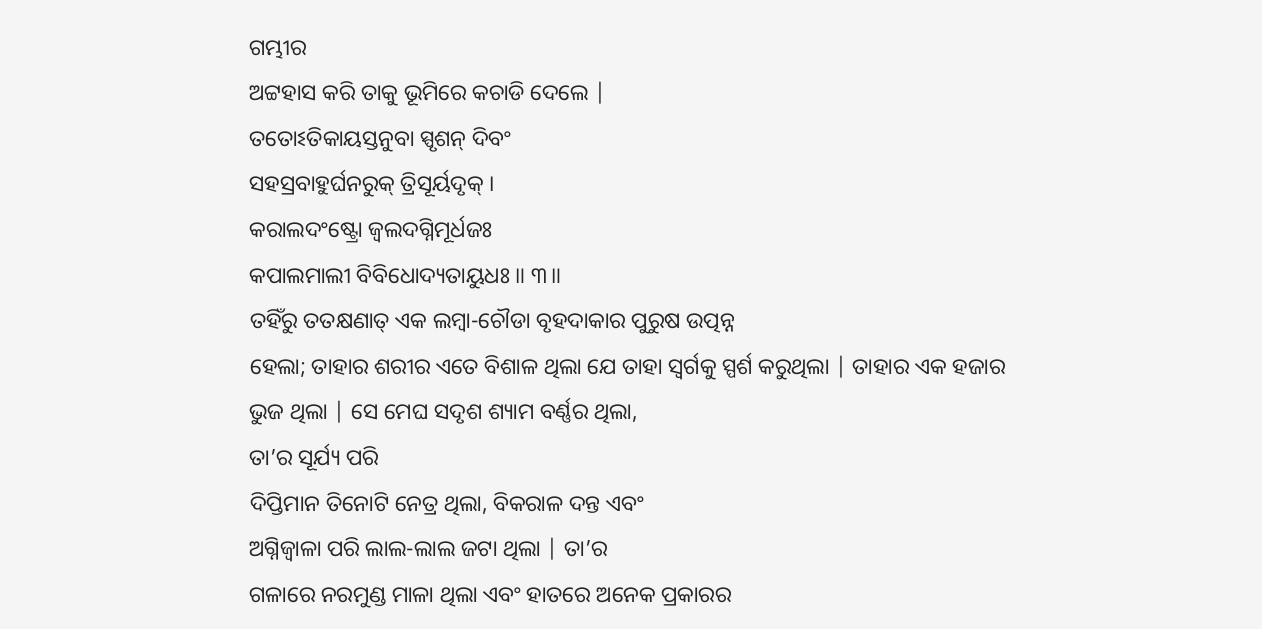ଗମ୍ଭୀର
ଅଟ୍ଟହାସ କରି ତାକୁ ଭୂମିରେ କଚାଡି ଦେଲେ |
ତତୋଽତିକାୟସ୍ତନୁବା ସ୍ପୃଶନ୍ ଦିବଂ
ସହସ୍ରବାହୁର୍ଘନରୁକ୍ ତ୍ରିସୂର୍ୟଦୃକ୍ ।
କରାଲଦଂଷ୍ଟ୍ରୋ ଜ୍ୱଲଦଗ୍ନିମୂର୍ଧଜଃ
କପାଲମାଲୀ ବିବିଧୋଦ୍ୟତାୟୁଧଃ ॥ ୩॥
ତହିଁରୁ ତତକ୍ଷଣାତ୍ ଏକ ଲମ୍ବା-ଚୌଡା ବୃହଦାକାର ପୁରୁଷ ଉତ୍ପନ୍ନ
ହେଲା; ତାହାର ଶରୀର ଏତେ ବିଶାଳ ଥିଲା ଯେ ତାହା ସ୍ବର୍ଗକୁ ସ୍ପର୍ଶ କରୁଥିଲା | ତାହାର ଏକ ହଜାର
ଭୁଜ ଥିଲା | ସେ ମେଘ ସଦୃଶ ଶ୍ୟାମ ବର୍ଣ୍ଣର ଥିଲା,
ତା’ର ସୂର୍ଯ୍ୟ ପରି
ଦିପ୍ତିମାନ ତିନୋଟି ନେତ୍ର ଥିଲା, ବିକରାଳ ଦନ୍ତ ଏବଂ
ଅଗ୍ନିଜ୍ବାଳା ପରି ଲାଲ-ଲାଲ ଜଟା ଥିଲା | ତା’ର
ଗଳାରେ ନରମୁଣ୍ଡ ମାଳା ଥିଲା ଏବଂ ହାତରେ ଅନେକ ପ୍ରକାରର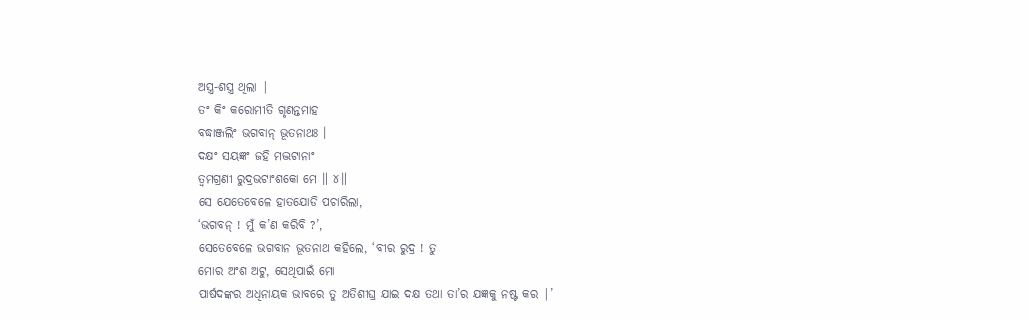ଅସ୍ତ୍ର-ଶସ୍ତ୍ର ଥିଲା |
ତଂ କିଂ କରୋମୀତି ଗୃଣନ୍ତମାହ
ବଦ୍ଧାଞ୍ଜଲିଂ ଭଗବାନ୍ ଭୂତନାଥଃ ।
ଦକ୍ଷଂ ସୟଜ୍ଞଂ ଜହି ମଦ୍ଭଟାନାଂ
ତ୍ୱମଗ୍ରଣୀ ରୁଦ୍ରଭଟାଂଶକୋ ମେ ॥ ୪॥
ସେ ଯେତେବେଳେ ହାତଯୋଡି ପଚାରିଲା,
‘ଭଗବନ୍ ! ମୁଁ କ’ଣ କରିବି ?’,
ସେତେବେଳେ ଭଗବାନ ଭୂତନାଥ କହିଲେ, ‘ବୀର ରୁଦ୍ର ! ତୁ
ମୋର ଅଂଶ ଅଟୁ, ସେଥିପାଇଁ ମୋ
ପାର୍ଷଦଙ୍କର ଅଧିନାୟକ ଭାବରେ ତୁ ଅତିଶୀଘ୍ର ଯାଇ ଦକ୍ଷ ତଥା ତା’ର ଯଜ୍ଞକୁ ନଷ୍ଟ କର |’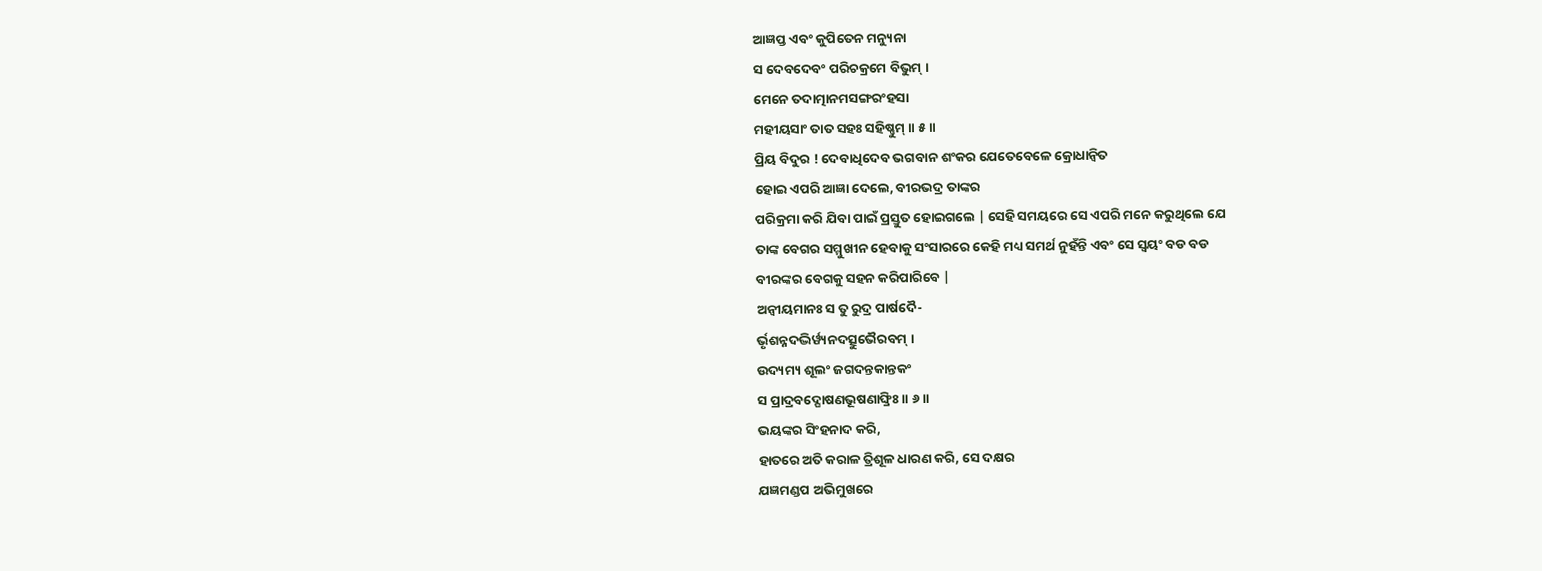ଆଜ୍ଞପ୍ତ ଏବଂ କୁପିତେନ ମନ୍ୟୁନା
ସ ଦେବଦେବଂ ପରିଚକ୍ରମେ ବିଭୁମ୍ ।
ମେନେ ତଦାତ୍ମାନମସଙ୍ଗରଂହସା
ମହୀୟସାଂ ତାତ ସହଃ ସହିଷ୍ଣୁମ୍ ॥ ୫॥
ପ୍ରିୟ ବିଦୁର ! ଦେବାଧିଦେବ ଭଗବାନ ଶଂକର ଯେତେବେଳେ କ୍ରୋଧାନ୍ବିତ
ହୋଇ ଏପରି ଆଜ୍ଞା ଦେଲେ, ବୀରଭଦ୍ର ତାଙ୍କର
ପରିକ୍ରମା କରି ଯିବା ପାଇଁ ପ୍ରସ୍ତୁତ ହୋଇଗଲେ | ସେହି ସମୟରେ ସେ ଏପରି ମନେ କରୁଥିଲେ ଯେ
ତାଙ୍କ ବେଗର ସମ୍ମୁଖୀନ ହେବାକୁ ସଂସାରରେ କେହି ମଧ୍ୟ ସମର୍ଥ ନୁହଁନ୍ତି ଏବଂ ସେ ସ୍ବୟଂ ବଡ ବଡ
ବୀରଙ୍କର ବେଗକୁ ସହନ କରିପାରିବେ |
ଅନ୍ୱୀୟମାନଃ ସ ତୁ ରୁଦ୍ର ପାର୍ଷଦୈ-
ର୍ଭୃଶନ୍ନଦଦ୍ଭିର୍ୱ୍ୟନଦତ୍ସୁଭୈରବମ୍ ।
ଉଦ୍ୟମ୍ୟ ଶୂଲଂ ଜଗଦନ୍ତକାନ୍ତକଂ
ସ ପ୍ରାଦ୍ରବଦ୍ଘୋଷଣଭୂଷଣାଙ୍ଘ୍ରିଃ ॥ ୬॥
ଭୟଙ୍କର ସିଂହନାଦ କରି,
ହାତରେ ଅତି କରାଳ ତ୍ରିଶୂଳ ଧାରଣ କରି, ସେ ଦକ୍ଷର
ଯଜ୍ଞମଣ୍ଡପ ଅଭିମୁଖରେ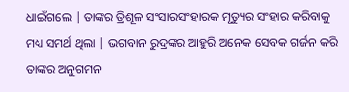ଧାଇଁଗଲେ | ତାଙ୍କର ତ୍ରିଶୂଳ ସଂସାରସଂହାରକ ମୃତ୍ୟୁର ସଂହାର କରିବାକୁ
ମଧ୍ୟ ସମର୍ଥ ଥିଲା | ଭଗବାନ ରୁଦ୍ରଙ୍କର ଆହୁରି ଅନେକ ସେବକ ଗର୍ଜନ କରି ତାଙ୍କର ଅନୁଗମନ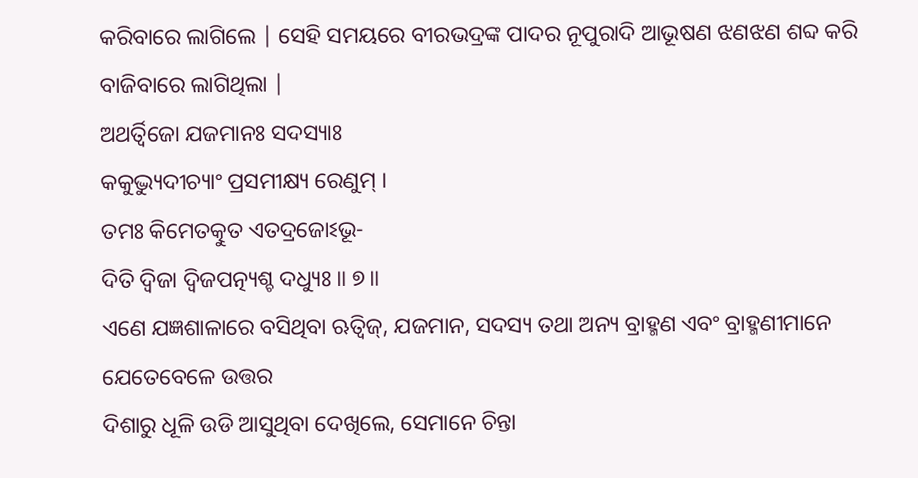କରିବାରେ ଲାଗିଲେ | ସେହି ସମୟରେ ବୀରଭଦ୍ରଙ୍କ ପାଦର ନୂପୁରାଦି ଆଭୂଷଣ ଝଣଝଣ ଶବ୍ଦ କରି
ବାଜିବାରେ ଲାଗିଥିଲା |
ଅଥର୍ତ୍ୱିଜୋ ଯଜମାନଃ ସଦସ୍ୟାଃ
କକୁଦ୍ଭ୍ୟୁଦୀଚ୍ୟାଂ ପ୍ରସମୀକ୍ଷ୍ୟ ରେଣୁମ୍ ।
ତମଃ କିମେତତ୍କୁତ ଏତଦ୍ରଜୋଽଭୂ-
ଦିତି ଦ୍ୱିଜା ଦ୍ୱିଜପତ୍ନ୍ୟଶ୍ଚ ଦଧ୍ୟୁଃ ॥ ୭॥
ଏଣେ ଯଜ୍ଞଶାଳାରେ ବସିଥିବା ଋତ୍ବିଜ୍, ଯଜମାନ, ସଦସ୍ୟ ତଥା ଅନ୍ୟ ବ୍ରାହ୍ମଣ ଏବଂ ବ୍ରାହ୍ମଣୀମାନେ ଯେତେବେଳେ ଉତ୍ତର
ଦିଶାରୁ ଧୂଳି ଉଡି ଆସୁଥିବା ଦେଖିଲେ, ସେମାନେ ଚିନ୍ତା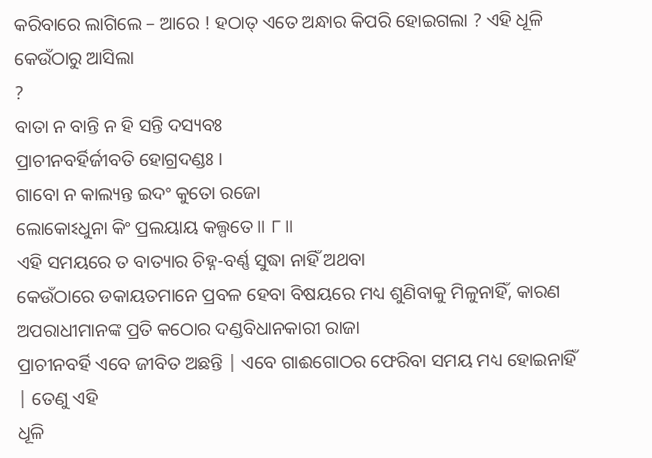କରିବାରେ ଲାଗିଲେ – ଆରେ ! ହଠାତ୍ ଏତେ ଅନ୍ଧାର କିପରି ହୋଇଗଲା ? ଏହି ଧୂଳି କେଉଁଠାରୁ ଆସିଲା
?
ବାତା ନ ବାନ୍ତି ନ ହି ସନ୍ତି ଦସ୍ୟବଃ
ପ୍ରାଚୀନବର୍ହିର୍ଜୀବତି ହୋଗ୍ରଦଣ୍ଡଃ ।
ଗାବୋ ନ କାଲ୍ୟନ୍ତ ଇଦଂ କୁତୋ ରଜୋ
ଲୋକୋଽଧୁନା କିଂ ପ୍ରଲୟାୟ କଲ୍ପତେ ॥ ୮॥
ଏହି ସମୟରେ ତ ବାତ୍ୟାର ଚିହ୍ନ-ବର୍ଣ୍ଣ ସୁଦ୍ଧା ନାହିଁ ଅଥବା
କେଉଁଠାରେ ଡକାୟତମାନେ ପ୍ରବଳ ହେବା ବିଷୟରେ ମଧ୍ୟ ଶୁଣିବାକୁ ମିଳୁନାହିଁ, କାରଣ ଅପରାଧୀମାନଙ୍କ ପ୍ରତି କଠୋର ଦଣ୍ଡବିଧାନକାରୀ ରାଜା
ପ୍ରାଚୀନବର୍ହି ଏବେ ଜୀବିତ ଅଛନ୍ତି | ଏବେ ଗାଈଗୋଠର ଫେରିବା ସମୟ ମଧ୍ୟ ହୋଇନାହିଁ | ତେଣୁ ଏହି
ଧୂଳି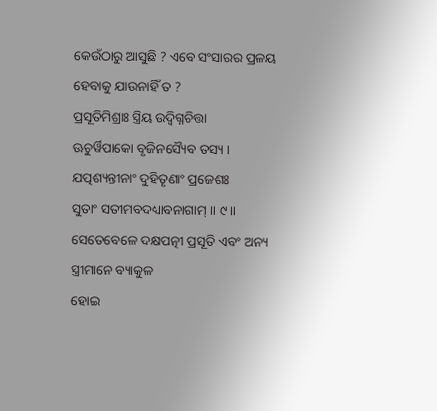କେଉଁଠାରୁ ଆସୁଛି ? ଏବେ ସଂସାରର ପ୍ରଳୟ ହେବାକୁ ଯାଉନାହିଁ ତ ?
ପ୍ରସୂତିମିଶ୍ରାଃ ସ୍ତ୍ରିୟ ଉଦ୍ୱିଗ୍ନଚିତ୍ତା
ଊଚୁର୍ୱିପାକୋ ବୃଜିନସ୍ୟୈବ ତସ୍ୟ ।
ଯତ୍ପଶ୍ୟନ୍ତୀନାଂ ଦୁହିତୄଣାଂ ପ୍ରଜେଶଃ
ସୁତାଂ ସତୀମବଦଧ୍ୟାବନାଗାମ୍ ॥ ୯॥
ସେତେବେଳେ ଦକ୍ଷପତ୍ନୀ ପ୍ରସୂତି ଏବଂ ଅନ୍ୟ ସ୍ତ୍ରୀମାନେ ବ୍ୟାକୁଳ
ହୋଇ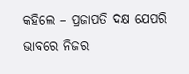କହିଲେ – ପ୍ରଜାପତି ଦକ୍ଷ ଯେପରି ଭାବରେ ନିଜର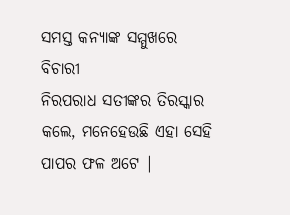ସମସ୍ତ କନ୍ୟାଙ୍କ ସମ୍ମୁଖରେ ବିଚାରୀ
ନିରପରାଧ ସତୀଙ୍କର ତିରସ୍କାର କଲେ, ମନେହେଉଛି ଏହା ସେହି
ପାପର ଫଳ ଅଟେ |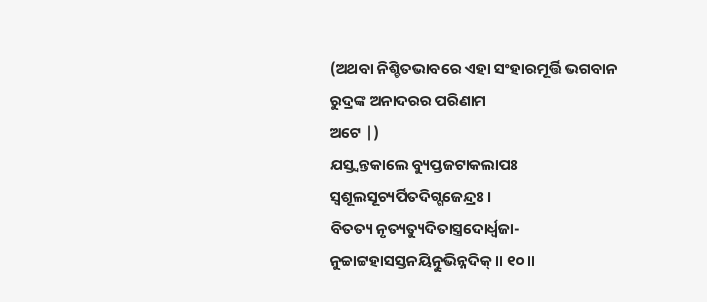(ଅଥବା ନିଶ୍ଚିତଭାବରେ ଏହା ସଂହାରମୂର୍ତ୍ତି ଭଗବାନ ରୁଦ୍ରଙ୍କ ଅନାଦରର ପରିଣାମ
ଅଟେ |)
ଯସ୍ତ୍ୱନ୍ତକାଲେ ବ୍ୟୁପ୍ତଜଟାକଲାପଃ
ସ୍ୱଶୂଲସୂଚ୍ୟର୍ପିତଦିଗ୍ଗଜେନ୍ଦ୍ରଃ ।
ବିତତ୍ୟ ନୃତ୍ୟତ୍ୟୁଦିତାସ୍ତ୍ରଦୋର୍ଧ୍ୱଜା-
ନୁଚ୍ଚାଟ୍ଟହାସସ୍ତନୟିତ୍ନୁଭିନ୍ନଦିକ୍ ॥ ୧୦॥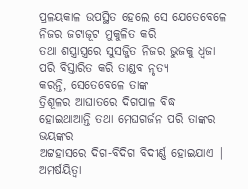ପ୍ରଳୟକାଳ ଉପସ୍ଥିତ ହେଲେ ସେ ଯେତେବେଳେ ନିଜର ଜଟାଜୂଟ ମୁକୁଳିତ କରି
ତଥା ଶସ୍ତ୍ରାସ୍ତ୍ରରେ ସୁସଜ୍ଜିତ ନିଜର ଭୁଜକୁ ଧ୍ବଜା ପରି ବିସ୍ତାରିତ କରି ତାଣ୍ଡବ ନୃତ୍ୟ
କରନ୍ତି, ସେତେବେଳେ ତାଙ୍କ
ତ୍ରିଶୂଳର ଆଘାତରେ ଦିଗପାଳ ବିଦ୍ଧ ହୋଇଥାଆନ୍ତି ତଥା ମେଘଗର୍ଜନ ପରି ତାଙ୍କର ଭୟଙ୍କର
ଅଟ୍ଟହାସରେ ଦିଗ-ବିଦିଗ ବିଦୀର୍ଣ୍ଣ ହୋଇଯାଏ |
ଅମର୍ଷୟିତ୍ୱା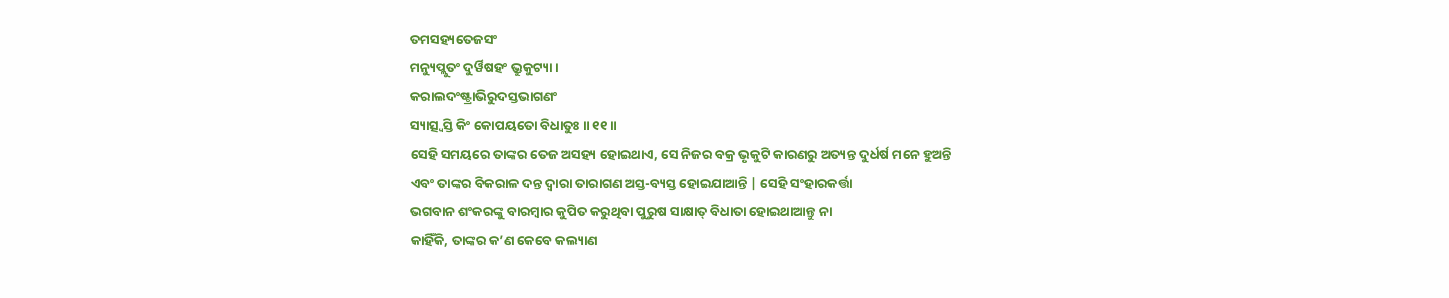ତମସହ୍ୟତେଜସଂ
ମନ୍ୟୁପ୍ଲୁତଂ ଦୁର୍ୱିଷହଂ ଭ୍ରୁକୁଟ୍ୟା ।
କରାଲଦଂଷ୍ଟ୍ରାଭିରୁଦସ୍ତଭାଗଣଂ
ସ୍ୟାତ୍ସ୍ୱସ୍ତି କିଂ କୋପୟତୋ ବିଧାତୁଃ ॥ ୧୧॥
ସେହି ସମୟରେ ତାଙ୍କର ତେଜ ଅସହ୍ୟ ହୋଇଥାଏ, ସେ ନିଜର ବକ୍ର ଭୃକୁଟି କାରଣରୁ ଅତ୍ୟନ୍ତ ଦୁର୍ଧର୍ଷ ମନେ ହୁଅନ୍ତି
ଏବଂ ତାଙ୍କର ବିକରାଳ ଦନ୍ତ ଦ୍ବାରା ତାରାଗଣ ଅସ୍ତ-ବ୍ୟସ୍ତ ହୋଇଯାଆନ୍ତି | ସେହି ସଂହାରକର୍ତ୍ତା
ଭଗବାନ ଶଂକରଙ୍କୁ ବାରମ୍ବାର କୁପିତ କରୁଥିବା ପୁରୁଷ ସାକ୍ଷାତ୍ ବିଧାତା ହୋଇଥାଆନ୍ତୁ ନା
କାହିଁକି, ତାଙ୍କର କ’ଣ କେବେ କଲ୍ୟାଣ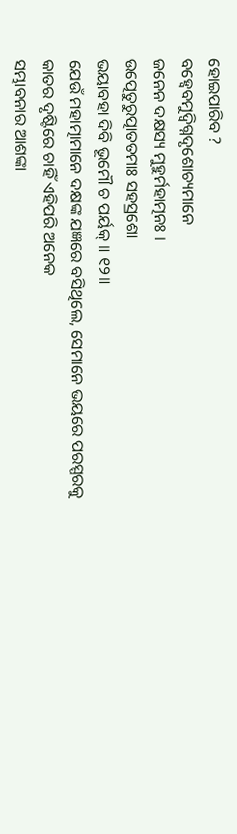ହୋଇପାରିବ ?
ବହ୍ୱେବମୁଦ୍ୱିଗ୍ନଦୃଶୋଚ୍ୟମାନେ
ଜନେନ ଦକ୍ଷସ୍ୟ ମୁହୁର୍ମହାତ୍ମନଃ ।
ଉତ୍ପେତୁରୁତ୍ପାତତମାଃ ସହସ୍ରଶୋ
ଭୟାବହା ଦିବି ଭୂମୌ ଚ ପର୍ୟକ୍ ॥ ୧୨॥
ଯେଉଁ ମହାତ୍ମାମାନେ ଦକ୍ଷଙ୍କ ଯଜ୍ଞରେ ବସିଥିଲେ, ସେମାନେ ଭୟରେ ପରସ୍ପରକୁ କାତର ଦୃଷ୍ଟିରେ ଚାହିଁ ଏହିପରି ଅନେକ
ସମ୍ଭାବନାର ଆଶଙ୍କା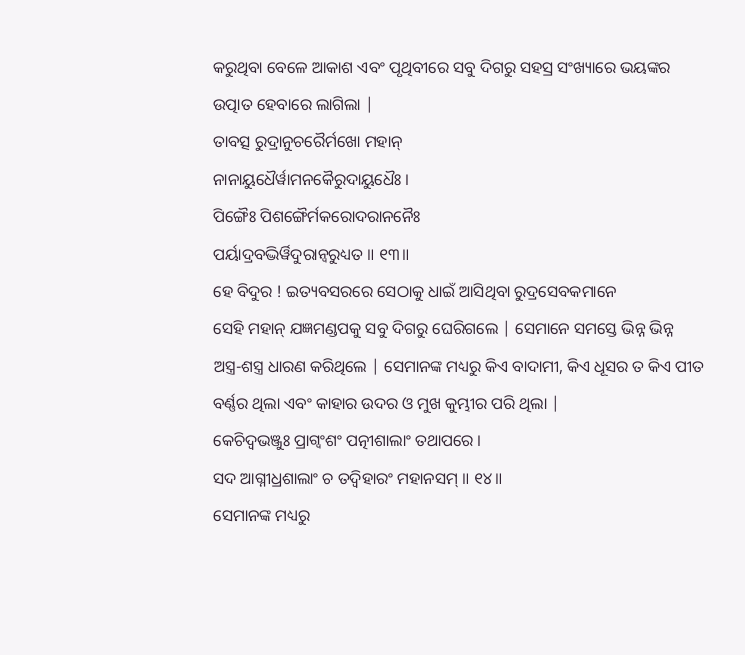କରୁଥିବା ବେଳେ ଆକାଶ ଏବଂ ପୃଥିବୀରେ ସବୁ ଦିଗରୁ ସହସ୍ର ସଂଖ୍ୟାରେ ଭୟଙ୍କର
ଉତ୍ପାତ ହେବାରେ ଲାଗିଲା |
ତାବତ୍ସ ରୁଦ୍ରାନୁଚରୈର୍ମଖୋ ମହାନ୍
ନାନାୟୁଧୈର୍ୱାମନକୈରୁଦାୟୁଧୈଃ ।
ପିଙ୍ଗୈଃ ପିଶଙ୍ଗୈର୍ମକରୋଦରାନନୈଃ
ପର୍ୟାଦ୍ରବଦ୍ଭିର୍ୱିଦୁରାନ୍ୱରୁଧ୍ୟତ ॥ ୧୩॥
ହେ ବିଦୁର ! ଇତ୍ୟବସରରେ ସେଠାକୁ ଧାଇଁ ଆସିଥିବା ରୁଦ୍ରସେବକମାନେ
ସେହି ମହାନ୍ ଯଜ୍ଞମଣ୍ଡପକୁ ସବୁ ଦିଗରୁ ଘେରିଗଲେ | ସେମାନେ ସମସ୍ତେ ଭିନ୍ନ ଭିନ୍ନ
ଅସ୍ତ୍ର-ଶସ୍ତ୍ର ଧାରଣ କରିଥିଲେ | ସେମାନଙ୍କ ମଧ୍ୟରୁ କିଏ ବାଦାମୀ, କିଏ ଧୂସର ତ କିଏ ପୀତ
ବର୍ଣ୍ଣର ଥିଲା ଏବଂ କାହାର ଉଦର ଓ ମୁଖ କୁମ୍ଭୀର ପରି ଥିଲା |
କେଚିଦ୍ବଭଞ୍ଜୁଃ ପ୍ରାଗ୍ୱଂଶଂ ପତ୍ନୀଶାଲାଂ ତଥାପରେ ।
ସଦ ଆଗ୍ନୀଧ୍ରଶାଲାଂ ଚ ତଦ୍ୱିହାରଂ ମହାନସମ୍ ॥ ୧୪॥
ସେମାନଙ୍କ ମଧ୍ୟରୁ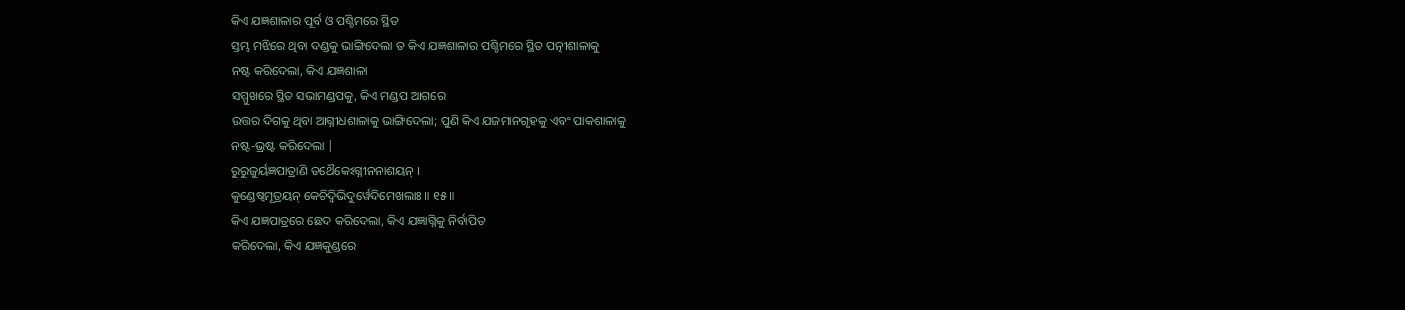କିଏ ଯଜ୍ଞଶାଳାର ପୂର୍ବ ଓ ପଶ୍ଚିମରେ ସ୍ଥିତ
ସ୍ତମ୍ଭ ମଝିରେ ଥିବା ଦଣ୍ଡକୁ ଭାଙ୍ଗିଦେଲା ତ କିଏ ଯଜ୍ଞଶାଳାର ପଶ୍ଚିମରେ ସ୍ଥିତ ପତ୍ନୀଶାଳାକୁ
ନଷ୍ଟ କରିଦେଲା, କିଏ ଯଜ୍ଞଶାଳା
ସମ୍ମୁଖରେ ସ୍ଥିତ ସଭାମଣ୍ଡପକୁ, କିଏ ମଣ୍ଡପ ଆଗରେ
ଉତ୍ତର ଦିଗକୁ ଥିବା ଆଗ୍ନୀଧଶାଳାକୁ ଭାଙ୍ଗିଦେଲା; ପୁଣି କିଏ ଯଜମାନଗୃହକୁ ଏବଂ ପାକଶାଳାକୁ
ନଷ୍ଟ-ଭ୍ରଷ୍ଟ କରିଦେଲା |
ରୁରୁଜୁର୍ୟଜ୍ଞପାତ୍ରାଣି ତଥୈକେଽଗ୍ନୀନନାଶୟନ୍ ।
କୁଣ୍ଡେଷ୍ୱମୂତ୍ରୟନ୍ କେଚିଦ୍ବିଭିଦୁର୍ୱେଦିମେଖଲାଃ ॥ ୧୫॥
କିଏ ଯଜ୍ଞପାତ୍ରରେ ଛେଦ କରିଦେଲା, କିଏ ଯଜ୍ଞାଗ୍ନିକୁ ନିର୍ବାପିତ
କରିଦେଲା, କିଏ ଯଜ୍ଞକୁଣ୍ଡରେ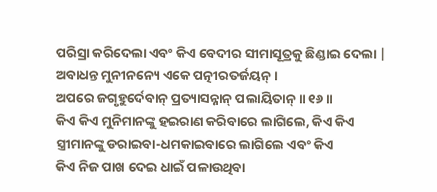ପରିସ୍ରା କରିଦେଲା ଏବଂ କିଏ ବେଦୀର ସୀମାସୂତ୍ରକୁ ଛିଣ୍ଡାଇ ଦେଲା |
ଅବାଧନ୍ତ ମୁନୀନନ୍ୟେ ଏକେ ପତ୍ନୀରତର୍ଜୟନ୍ ।
ଅପରେ ଜଗୃହୁର୍ଦେବାନ୍ ପ୍ରତ୍ୟାସନ୍ନାନ୍ ପଲାୟିତାନ୍ ॥ ୧୬॥
କିଏ କିଏ ମୁନିମାନଙ୍କୁ ହଇରାଣ କରିବାରେ ଲାଗିଲେ, କିଏ କିଏ ସ୍ତ୍ରୀମାନଙ୍କୁ ଡରାଇବା-ଧମକାଇବାରେ ଲାଗିଲେ ଏବଂ କିଏ
କିଏ ନିଜ ପାଖ ଦେଇ ଧାଇଁ ପଳାଉଥିବା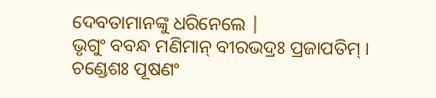ଦେବତାମାନଙ୍କୁ ଧରିନେଲେ |
ଭୃଗୁଂ ବବନ୍ଧ ମଣିମାନ୍ ବୀରଭଦ୍ରଃ ପ୍ରଜାପତିମ୍ ।
ଚଣ୍ଡେଶଃ ପୂଷଣଂ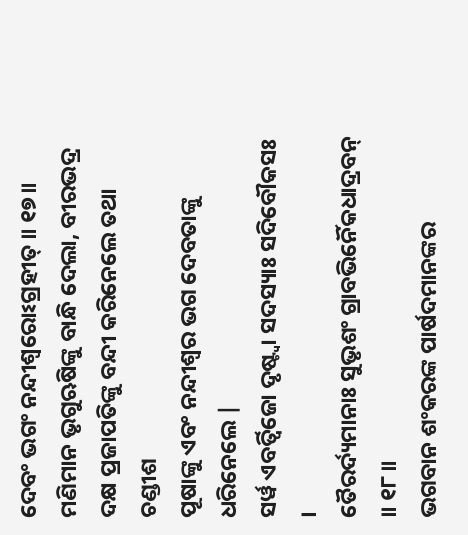ଦେବଂ ଭଗଂ ନନ୍ଦୀଶ୍ୱରୋଽଗ୍ରହୀତ୍ ॥ ୧୭॥
ମଣିମାନ ଭୃଗୁଋଷିଙ୍କୁ ବାନ୍ଧି ଦେଲା, ବୀରଭଦ୍ର ଦକ୍ଷ ପ୍ରଜାପତିଙ୍କୁ ବନ୍ଦୀ କରିନେଲେ ତଥା ଚଣ୍ଡୀଶ
ପୂଷାଙ୍କୁ ଏବଂ ନନ୍ଦୀଶ୍ବର ଭଗ ଦେବତାଙ୍କୁ ଧରିନେଲେ |
ସର୍ୱ ଏବର୍ତ୍ୱିଜୋ ଦୃଷ୍ଟ୍ୱା ସଦସ୍ୟାଃ ସଦିବୌକସଃ ।
ତୈରର୍ଦ୍ୟମାନାଃ ସୁଭୃଶଂ ଗ୍ରାବଭିର୍ନୈକଧାଦ୍ରବନ୍ ॥ ୧୮॥
ଭଗବାନ ଶଂକରଙ୍କ ପାର୍ଷଦମାନଙ୍କର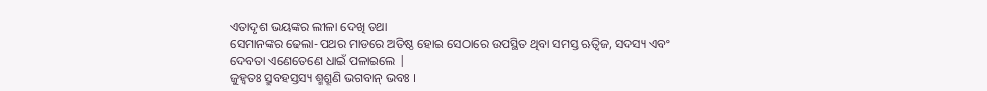ଏତାଦୃଶ ଭୟଙ୍କର ଲୀଳା ଦେଖି ତଥା
ସେମାନଙ୍କର ଢେଲା-ପଥର ମାଡରେ ଅତିଷ୍ଠ ହୋଇ ସେଠାରେ ଉପସ୍ଥିତ ଥିବା ସମସ୍ତ ଋତ୍ବିଜ, ସଦସ୍ୟ ଏବଂ
ଦେବତା ଏଣେତେଣେ ଧାଇଁ ପଳାଇଲେ |
ଜୁହ୍ୱତଃ ସ୍ରୁବହସ୍ତସ୍ୟ ଶ୍ମଶ୍ରୂଣି ଭଗବାନ୍ ଭବଃ ।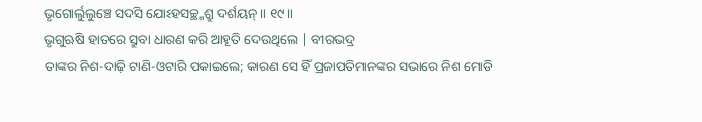ଭୃଗୋର୍ଲୁଲୁଞ୍ଚେ ସଦସି ଯୋଽହସଚ୍ଛ୍ମଶ୍ରୁ ଦର୍ଶୟନ୍ ॥ ୧୯॥
ଭୃଗୁଋଷି ହାତରେ ସ୍ରୁବା ଧାରଣ କରି ଆହୂତି ଦେଉଥିଲେ | ବୀରଭଦ୍ର
ତାଙ୍କର ନିଶ-ଦାଢ଼ି ଟାଣି-ଓଟାରି ପକାଇଲେ; କାରଣ ସେ ହିଁ ପ୍ରଜାପତିମାନଙ୍କର ସଭାରେ ନିଶ ମୋଡି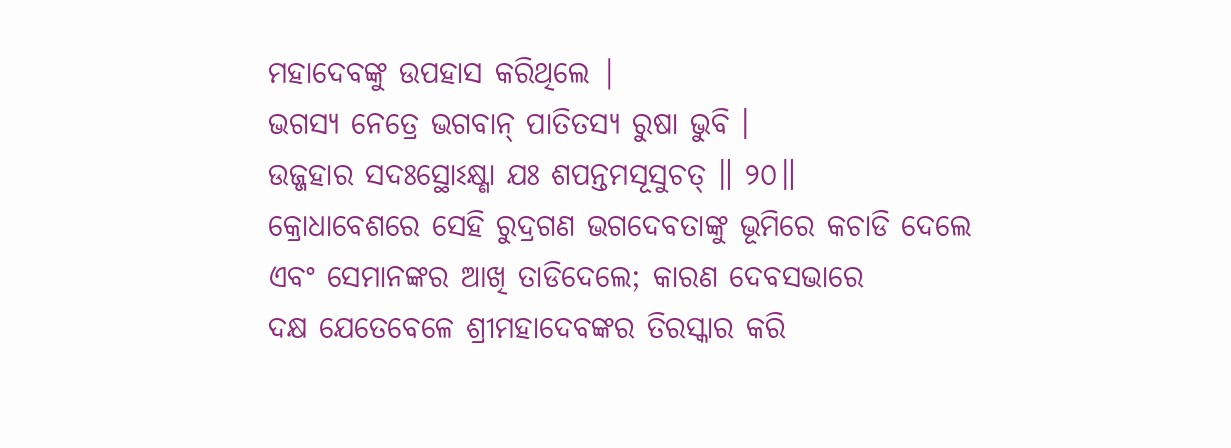ମହାଦେବଙ୍କୁ ଉପହାସ କରିଥିଲେ |
ଭଗସ୍ୟ ନେତ୍ରେ ଭଗବାନ୍ ପାତିତସ୍ୟ ରୁଷା ଭୁବି ।
ଉଜ୍ଜହାର ସଦଃସ୍ଥୋଽକ୍ଷ୍ଣା ଯଃ ଶପନ୍ତମସୂସୁଚତ୍ ॥ ୨୦॥
କ୍ରୋଧାବେଶରେ ସେହି ରୁଦ୍ରଗଣ ଭଗଦେବତାଙ୍କୁ ଭୂମିରେ କଚାଡି ଦେଲେ
ଏବଂ ସେମାନଙ୍କର ଆଖି ତାଡିଦେଲେ; କାରଣ ଦେବସଭାରେ
ଦକ୍ଷ ଯେତେବେଳେ ଶ୍ରୀମହାଦେବଙ୍କର ତିରସ୍କାର କରି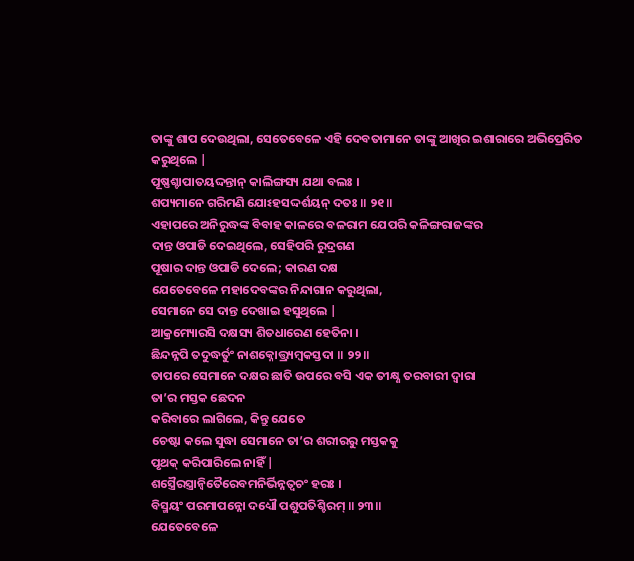ତାଙ୍କୁ ଶାପ ଦେଉଥିଲା, ସେତେବେଳେ ଏହି ଦେବତାମାନେ ତାଙ୍କୁ ଆଖିର ଇଶାରାରେ ଅଭିପ୍ରେରିତ
କରୁଥିଲେ |
ପୂଷ୍ଣଶ୍ଚାପାତୟଦ୍ଦନ୍ତାନ୍ କାଲିଙ୍ଗସ୍ୟ ଯଥା ବଲଃ ।
ଶପ୍ୟମାନେ ଗରିମଣି ଯୋଽହସଦ୍ଦର୍ଶୟନ୍ ଦତଃ ॥ ୨୧॥
ଏହାପରେ ଅନିରୁଦ୍ଧଙ୍କ ବିବାହ କାଳରେ ବଳରାମ ଯେପରି କଳିଙ୍ଗରାଜଙ୍କର
ଦାନ୍ତ ଓପାଡି ଦେଇଥିଲେ, ସେହିପରି ରୁଦ୍ରଗଣ
ପୂଷାର ଦାନ୍ତ ଓପାଡି ଦେଲେ; କାରଣ ଦକ୍ଷ
ଯେତେବେଳେ ମହାଦେବଙ୍କର ନିନ୍ଦାଗାନ କରୁଥିଲା,
ସେମାନେ ସେ ଦାନ୍ତ ଦେଖାଇ ହସୁଥିଲେ |
ଆକ୍ରମ୍ୟୋରସି ଦକ୍ଷସ୍ୟ ଶିତଧାରେଣ ହେତିନା ।
ଛିନ୍ଦନ୍ନପି ତଦୁଦ୍ଧର୍ତୁଂ ନାଶକ୍ନୋତ୍ତ୍ର୍ୟମ୍ବକସ୍ତଦା ॥ ୨୨॥
ତାପରେ ସେମାନେ ଦକ୍ଷର ଛାତି ଉପରେ ବସି ଏକ ତୀକ୍ଷ୍ଣ ତରବାରୀ ଦ୍ବାରା
ତା’ର ମସ୍ତକ ଛେଦନ
କରିବାରେ ଲାଗିଲେ, କିନ୍ତୁ ଯେତେ
ଚେଷ୍ଟା କଲେ ସୁଦ୍ଧା ସେମାନେ ତା’ର ଶରୀରରୁ ମସ୍ତକକୁ
ପୃଥକ୍ କରିପାରିଲେ ନାହିଁ |
ଶସ୍ତ୍ରୈରସ୍ତ୍ରାନ୍ୱିତୈରେବମନିର୍ଭିନ୍ନତ୍ୱଚଂ ହରଃ ।
ବିସ୍ମୟଂ ପରମାପନ୍ନୋ ଦଧ୍ୟୌ ପଶୁପତିଶ୍ଚିରମ୍ ॥ ୨୩॥
ଯେତେବେଳେ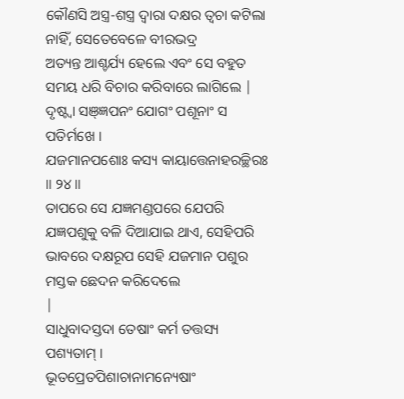କୌଣସି ଅସ୍ତ୍ର-ଶସ୍ତ୍ର ଦ୍ବାରା ଦକ୍ଷର ତ୍ବଚା କଟିଲା
ନାହିଁ, ସେତେବେଳେ ବୀରଭଦ୍ର
ଅତ୍ୟନ୍ତ ଆଶ୍ଚର୍ଯ୍ୟ ହେଲେ ଏବଂ ସେ ବହୁତ ସମୟ ଧରି ବିଚାର କରିବାରେ ଲାଗିଲେ |
ଦୃଷ୍ଟ୍ୱା ସଞ୍ଜ୍ଞପନଂ ଯୋଗଂ ପଶୂନାଂ ସ ପତିର୍ମଖେ ।
ଯଜମାନପଶୋଃ କସ୍ୟ କାୟାତ୍ତେନାହରଚ୍ଛିରଃ ॥ ୨୪॥
ତାପରେ ସେ ଯଜ୍ଞମଣ୍ଡପରେ ଯେପରି ଯଜ୍ଞପଶୁକୁ ବଳି ଦିଆଯାଇ ଥାଏ, ସେହିପରି ଭାବରେ ଦକ୍ଷରୂପ ସେହି ଯଜମାନ ପଶୁର ମସ୍ତକ ଛେଦନ କରିଦେଲେ
|
ସାଧୁବାଦସ୍ତଦା ତେଷାଂ କର୍ମ ତତ୍ତସ୍ୟ ପଶ୍ୟତାମ୍ ।
ଭୂତପ୍ରେତପିଶାଚାନାମନ୍ୟେଷାଂ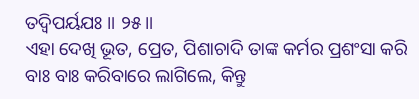ତଦ୍ୱିପର୍ୟଯଃ ॥ ୨୫॥
ଏହା ଦେଖି ଭୂତ, ପ୍ରେତ, ପିଶାଚାଦି ତାଙ୍କ କର୍ମର ପ୍ରଶଂସା କରି ବାଃ ବାଃ କରିବାରେ ଲାଗିଲେ, କିନ୍ତୁ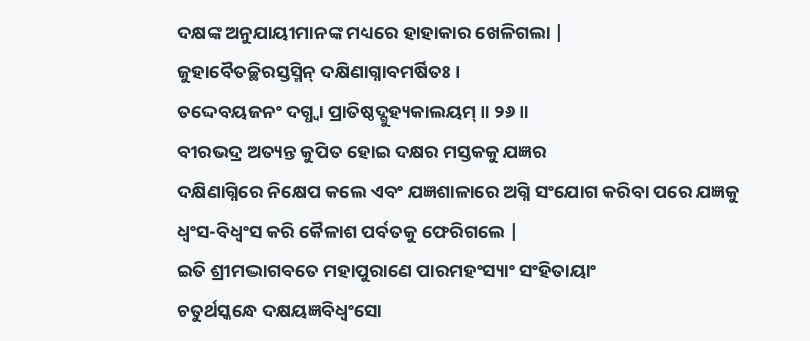ଦକ୍ଷଙ୍କ ଅନୁଯାୟୀମାନଙ୍କ ମଧ୍ୟରେ ହାହାକାର ଖେଳିଗଲା |
ଜୁହାବୈତଚ୍ଛିରସ୍ତସ୍ମିନ୍ ଦକ୍ଷିଣାଗ୍ନାବମର୍ଷିତଃ ।
ତଦ୍ଦେବୟଜନଂ ଦଗ୍ଧ୍ୱା ପ୍ରାତିଷ୍ଠଦ୍ଗୁହ୍ୟକାଲୟମ୍ ॥ ୨୬॥
ବୀରଭଦ୍ର ଅତ୍ୟନ୍ତ କୁପିତ ହୋଇ ଦକ୍ଷର ମସ୍ତକକୁ ଯଜ୍ଞର
ଦକ୍ଷିଣାଗ୍ନିରେ ନିକ୍ଷେପ କଲେ ଏବଂ ଯଜ୍ଞଶାଳାରେ ଅଗ୍ନି ସଂଯୋଗ କରିବା ପରେ ଯଜ୍ଞକୁ
ଧ୍ବଂସ-ବିଧ୍ବଂସ କରି କୈଳାଶ ପର୍ବତକୁ ଫେରିଗଲେ |
ଇତି ଶ୍ରୀମଦ୍ଭାଗବତେ ମହାପୁରାଣେ ପାରମହଂସ୍ୟାଂ ସଂହିତାୟାଂ
ଚତୁର୍ଥସ୍କନ୍ଧେ ଦକ୍ଷୟଜ୍ଞବିଧ୍ୱଂସୋ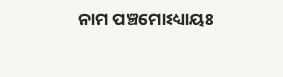ନାମ ପଞ୍ଚମୋଽଧ୍ୟାୟଃ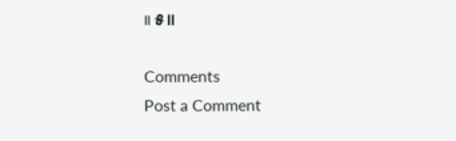॥ ୫॥

Comments
Post a Comment